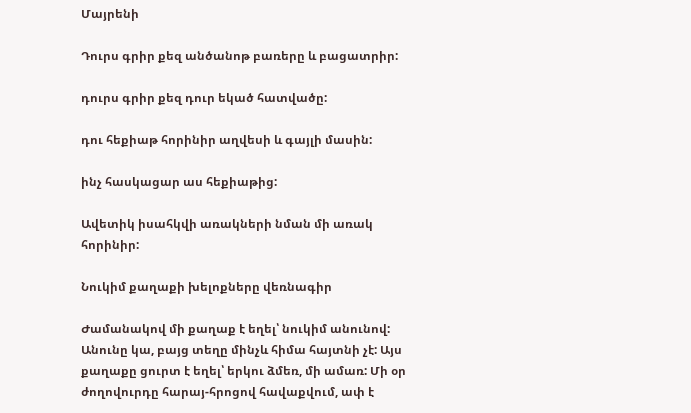Մայրենի

Դուրս գրիր քեզ անծանոթ բառերը և բացատրիր:

դուրս գրիր քեզ դուր եկած հատվածը:

դու հեքիաթ հորինիր աղվեսի և գայլի մասին:

ինչ հասկացար աս հեքիաթից:

Ավետիկ իսահկվի առակների նման մի առակ հորինիր:

Նուկիմ քաղաքի խելոքները վեռնագիր

Ժամանակով մի քաղաք է եղել՝ նուկիմ անունով: Անունը կա, բայց տեղը մինչև հիմա հայտնի չէ: Այս քաղաքը ցուրտ է եղել՝ երկու ձմեռ, մի ամառ: Մի օր ժողովուրդը հարայ-հրոցով հավաքվում, ափ է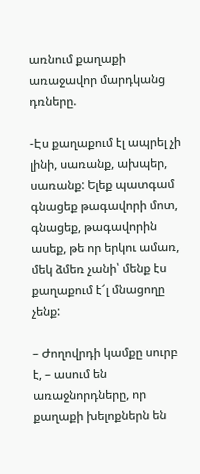առնում քաղաքի առաջավոր մարդկանց դռները.

-Էս քաղաքում էլ ապրել չի լինի, սառանք, ախպեր, սառանք: Ելեք պատգամ գնացեք թագավորի մոտ, գնացեք, թագավորին ասեք, թե որ երկու ամառ, մեկ ձմեռ չանի՝ մենք էս քաղաքում է՜լ մնացողը չենք:

– Ժողովրդի կամքը սուրբ է, – ասում են առաջնորդները, որ քաղաքի խելոքներն են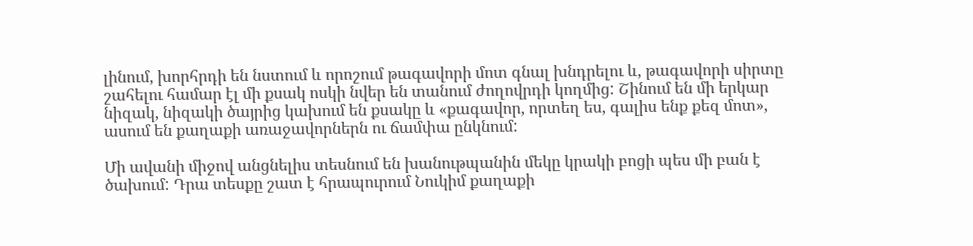լինում, խորհրդի են նստում և որոշում թագավորի մոտ գնալ խնդրելու և, թագավորի սիրտը շահելու համար էլ մի քսակ ոսկի նվեր են տանում ժողովրդի կողմից: Շինում են մի երկար նիզակ, նիզակի ծայրից կախում են քսակը և «քագավոր, որտեղ ես, գալիս ենք քեզ մոտ», ասում են քաղաքի առաջավորներն ու ճամփա ընկնում:

Մի ավանի միջով անցնելիս տեսնում են խանութպանին մեկը կրակի բոցի պես մի բան է ծախում: Դրա տեսքը շատ է հրապուրում Նուկիմ քաղաքի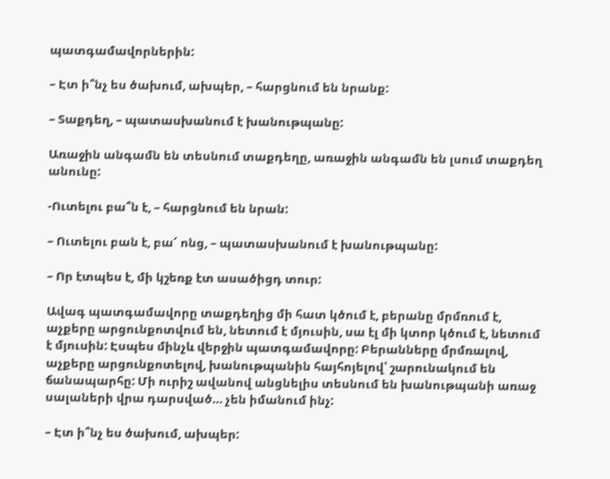պատգամավորներին:

– Էտ ի՞նչ ես ծախում, ախպեր, – հարցնում են նրանք:

– Տաքդեղ, – պատասխանում է խանութպանը:

Առաջին անգամն են տեսնում տաքդեղը, առաջին անգամն են լսում տաքդեղ անունը:

-Ուտելու բա՞ն է, – հարցնում են նրան:

– Ուտելու բան է, բա՜ ոնց, – պատասխանում է խանութպանը:

– Որ էտպես է, մի կշեռք էտ ասածիցդ տուր:

Ավագ պատգամավորը տաքդեղից մի հատ կծում է, բերանը մրմռում է, աչքերը արցունքոտվում են, նետում է մյուսին, սա էլ մի կտոր կծում է, նետում է մյուսին: Էսպես մինչև վերջին պատգամավորը: Բերանները մրմռալով, աչքերը արցունքոտելով, խանութպանին հայհոյելով՝ շարունակում են ճանապարհը: Մի ուրիշ ավանով անցնելիս տեսնում են խանութպանի առաջ սալաների վրա դարսված… չեն իմանում ինչ:

– Էտ ի՞նչ ես ծախում, ախպեր: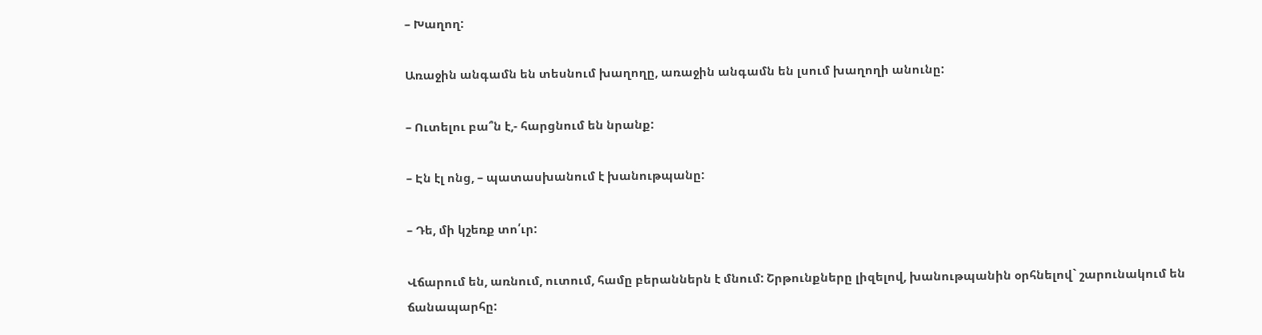– Խաղող:

Առաջին անգամն են տեսնում խաղողը, առաջին անգամն են լսում խաղողի անունը:

– Ուտելու բա՞ն է,- հարցնում են նրանք:

– Էն էլ ոնց, – պատասխանում է խանութպանը:

– Դե, մի կշեռք տո՛ւր:

Վճարում են, առնում, ուտում, համը բերաններն է մնում: Շրթունքները լիզելով, խանութպանին օրհնելով` շարունակում են ճանապարհը: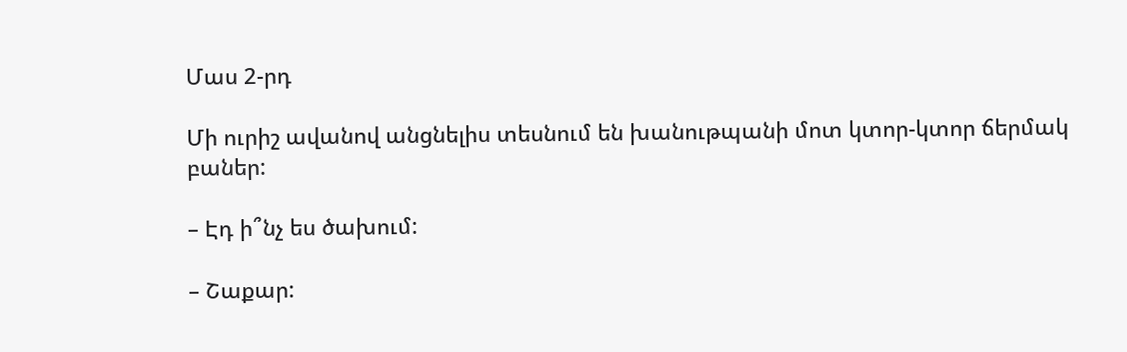Մաս 2-րդ

Մի ուրիշ ավանով անցնելիս տեսնում են խանութպանի մոտ կտոր-կտոր ճերմակ բաներ:

– Էդ ի՞նչ ես ծախում:

– Շաքար: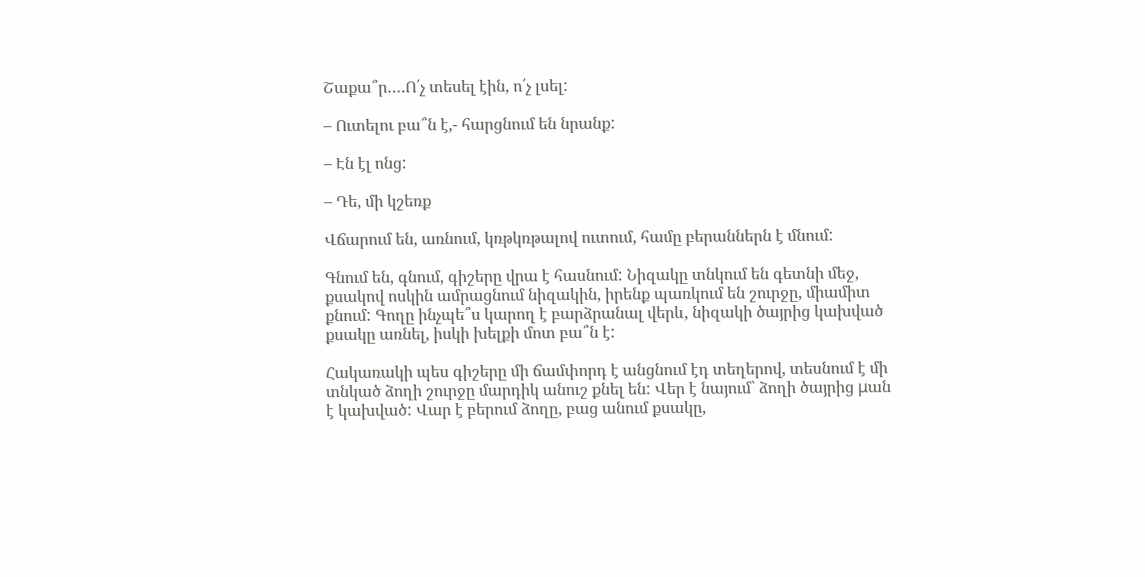Շաքա՞ր….Ո՛չ տեսել էին, ո՛չ լսել:

– Ուտելու բա՞ն է,- հարցնում են նրանք:

– Էն էլ ոնց:

– Դե, մի կշեռք

Վճարում են, առնում, կռթկռթալով ուտում, համը բերաններն է մնում:

Գնում են, գնում, գիշերը վրա է հասնում: Նիզակը տնկում են գետնի մեջ, քսակով ոսկին ամրացնում նիզակին, իրենք պառկում են շուրջը, միամիտ քնում: Գողը ինչպե՞ս կարող է բարձրանալ վերև, նիզակի ծայրից կախված քսակը առնել, իսկի խելքի մոտ բա՞ն է:

Հակառակի պես գիշերը մի ճամփորդ է անցնում էդ տեղերով, տեսնում է մի տնկած ձողի շուրջը մարդիկ անուշ քնել են: Վեր է նայում` ձողի ծայրից μան է կախված: Վար է բերում ձողը, բաց անում քսակը,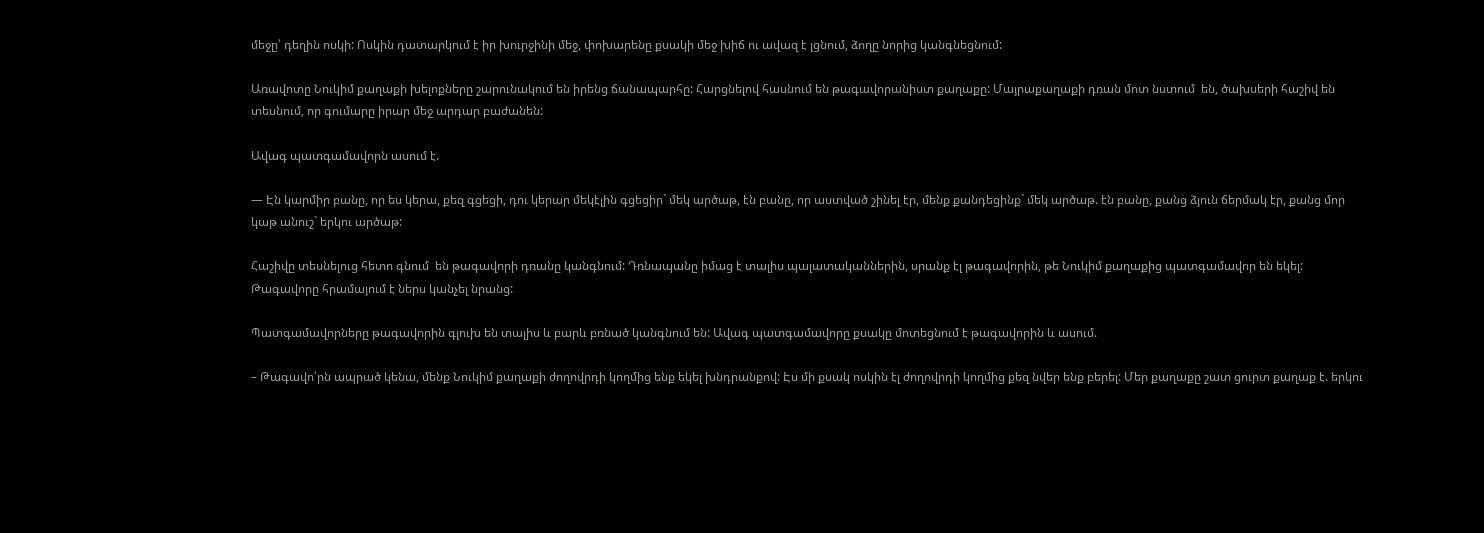մեջը՝ դեղին ոսկի: Ոսկին դատարկում է իր խուրջինի մեջ, փոխարենը քսակի մեջ խիճ ու ավազ է լցնում, ձողը նորից կանգնեցնում:

Առավոտը Նուկիմ քաղաքի խելոքները շարունակում են իրենց ճանապարհը: Հարցնելով հասնում են թագավորանիստ քաղաքը: Մայրաքաղաքի դռան մոտ նստում  են, ծախսերի հաշիվ են տեսնում, որ գումարը իրար մեջ արդար բաժանեն:

Ավագ պատգամավորն ասում է.

— Էն կարմիր բանը, որ ես կերա, քեզ գցեցի, դու կերար մեկէլին գցեցիր` մեկ արծաթ, էն բանը, որ աստված շինել էր, մենք քանդեցինք` մեկ արծաթ. էն բանը, քանց ձյուն ճերմակ էր, քանց մոր կաթ անուշ` երկու արծաթ:

Հաշիվը տեսնելուց հետո գնում  են թագավորի դռանը կանգնում: Դռնապանը իմաց է տալիս պալատականներին, սրանք էլ թագավորին, թե Նուկիմ քաղաքից պատգամավոր են եկել: Թագավորը հրամայում է ներս կանչել նրանց:

Պատգամավորները թագավորին գլուխ են տալիս և բարև բռնած կանգնում են: Ավագ պատգամավորը քսակը մոտեցնում է թագավորին և ասում.

– Թագավո՛րն ապրած կենա, մենք Նուկիմ քաղաքի ժողովրդի կողմից ենք եկել խնդրանքով: Էս մի քսակ ոսկին էլ ժողովրդի կողմից քեզ նվեր ենք բերել: Մեր քաղաքը շատ ցուրտ քաղաք է. երկու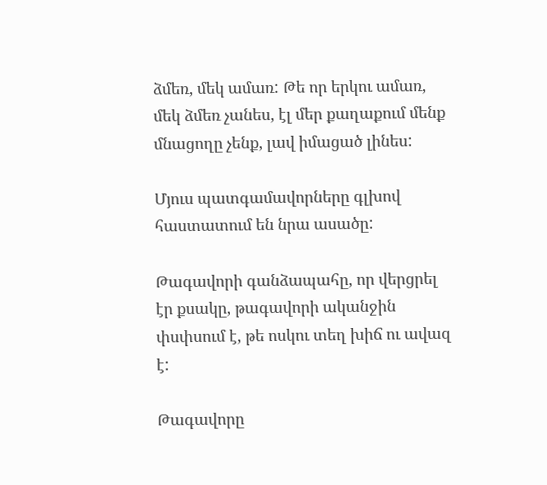ձմեռ, մեկ ամառ: Թե որ երկու ամառ, մեկ ձմեռ չանես, էլ մեր քաղաքում մենք մնացողը չենք, լավ իմացած լինես:

Մյուս պատգամավորները գլխով հաստատում են նրա ասածը:

Թագավորի գանձապահը, որ վերցրել էր քսակը, թագավորի ականջին փսփսում է, թե ոսկու տեղ խիճ ու ավազ է:

Թագավորը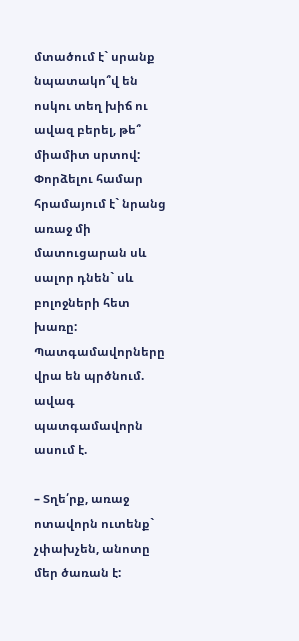մտածում է` սրանք նպատակո՞վ են ոսկու տեղ խիճ ու ավազ բերել, թե՞ միամիտ սրտով: Փորձելու համար հրամայում է` նրանց առաջ մի մատուցարան սև սալոր դնեն` սև բոլոջների հետ խառը: Պատգամավորները վրա են պրծնում. ավագ պատգամավորն ասում է.

– Տղե՛րք, առաջ ոտավորն ուտենք` չփախչեն, անոտը մեր ծառան է: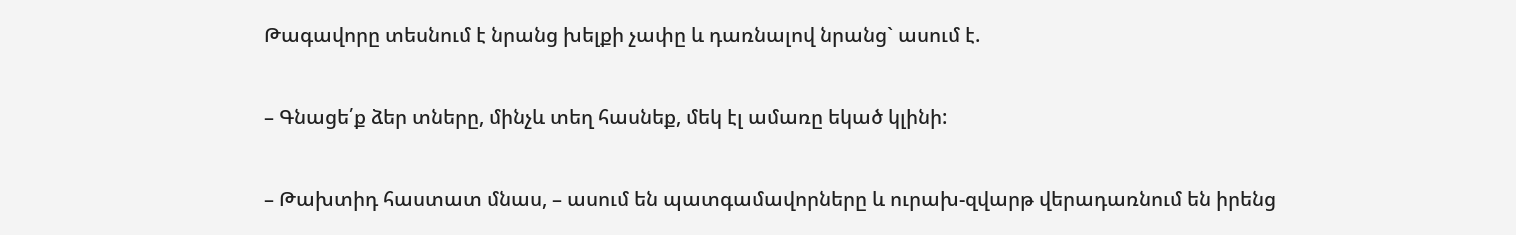Թագավորը տեսնում է նրանց խելքի չափը և դառնալով նրանց` ասում է.

– Գնացե՛ք ձեր տները, մինչև տեղ հասնեք, մեկ էլ ամառը եկած կլինի:

– Թախտիդ հաստատ մնաս, – ասում են պատգամավորները և ուրախ-զվարթ վերադառնում են իրենց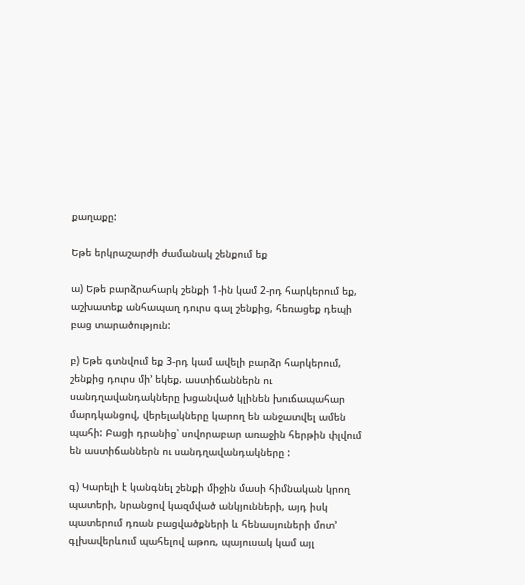քաղաքը:

Եթե երկրաշարժի ժամանակ շենքում եք

ա) Եթե բարձրահարկ շենքի 1-ին կամ 2-րդ հարկերում եք, աշխատեք անհապաղ դուրս գալ շենքից, հեռացեք դեպի բաց տարածություն:

բ) Եթե գտնվում եք 3-րդ կամ ավելի բարձր հարկերում, շենքից դուրս մի’ եկեք. աստիճաններն ու սանդղավանդակները խցանված կլինեն խուճապահար մարդկանցով, վերելակները կարող են անջատվել ամեն պահի: Բացի դրանից՝ սովորաբար առաջին հերթին փլվում են աստիճաններն ու սանդղավանդակները :

գ) Կարելի է կանգնել շենքի միջին մասի հիմնական կրող պատերի, նրանցով կազմված անկյունների, այդ իսկ պատերում դռան բացվածքների և հենասյուների մոտ’ գլխավերևում պահելով աթոռ, պայուսակ կամ այլ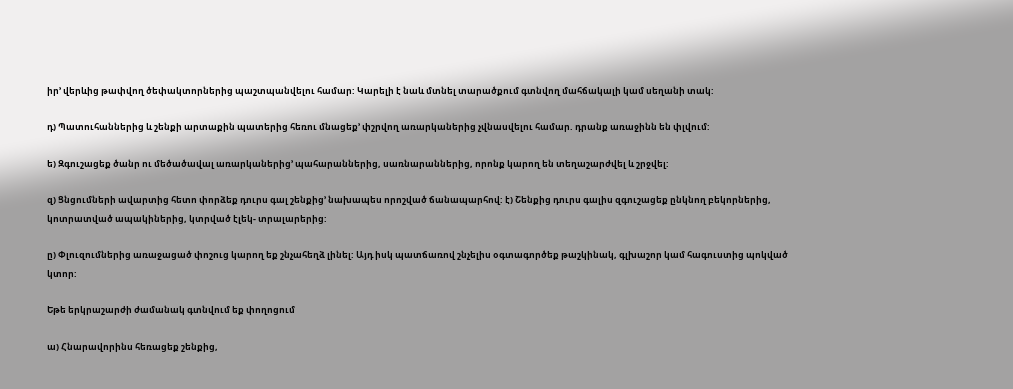իր’ վերևից թափվող ծեփակտորներից պաշտպանվելու համար: Կարելի է նաև մտնել տարածքում գտնվող մահճակալի կամ սեղանի տակ:

դ) Պատուհաններից և շենքի արտաքին պատերից հեռու մնացեք’ փշրվող առարկաներից չվնասվելու համար. դրանք առաջինն են փլվում:

ե) Զգուշացեք ծանր ու մեծածավալ առարկաներից’ պահարաններից, սառնարաններից, որոնք կարող են տեղաշարժվել և շրջվել:

զ) Ցնցումների ավարտից հետո փորձեք դուրս գալ շենքից’ նախապես որոշված ճանապարհով: է) Շենքից դուրս գալիս զգուշացեք ընկնող բեկորներից, կոտրատված ապակիներից, կտրված էլեկ- տրալարերից:

ը) Փլուզումներից առաջացած փոշուց կարող եք շնչահեղձ լինել: Այդ իսկ պատճառով շնչելիս օգտագործեք թաշկինակ, գլխաշոր կամ հագուստից պոկված կտոր:

Եթե երկրաշարժի ժամանակ գտնվում եք փողոցում

ա) Հնարավորինս հեռացեք շենքից,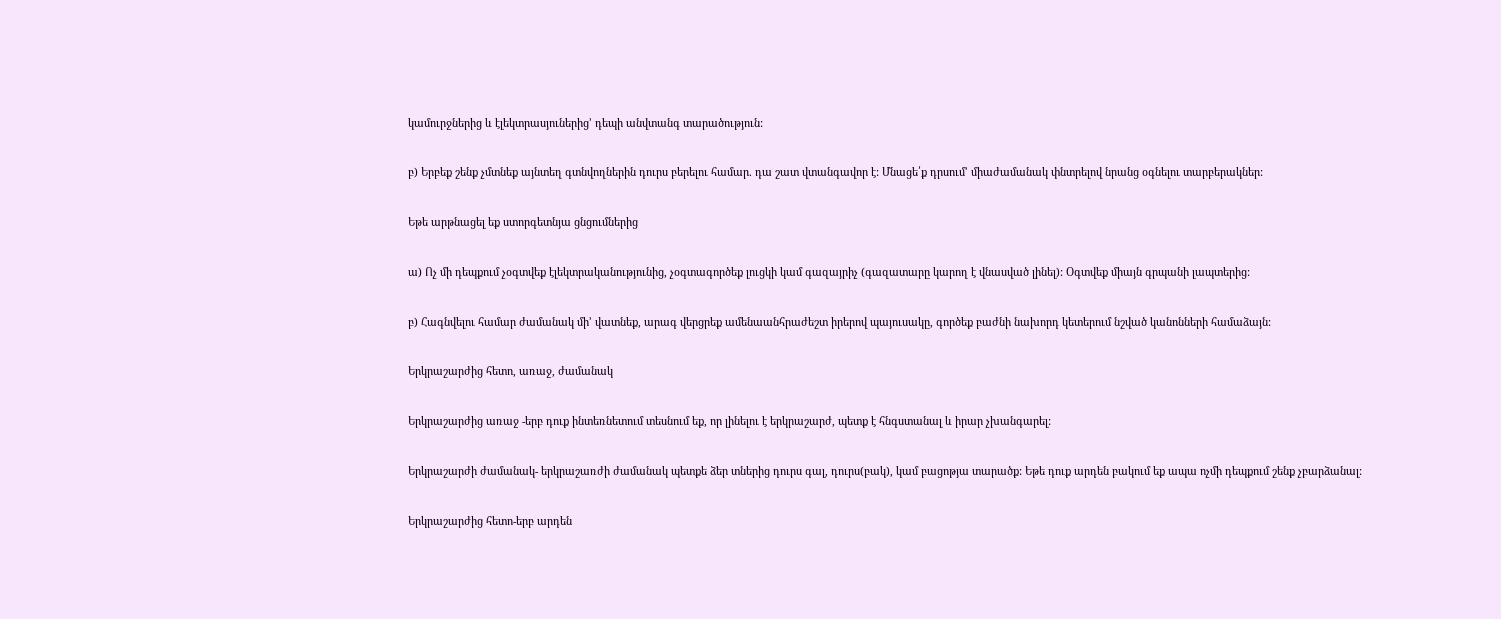կամուրջներից և էլեկտրասյուներից’ դեպի անվտանգ տարածություն:

բ) Երբեք շենք չմտնեք այնտեղ գտնվողներին դուրս բերելու համար. դա շատ վտանգավոր է: Մնացե՛ք դրսում’ միաժամանակ փնտրելով նրանց օգնելու տարբերակներ:

Եթե արթնացել եք ստորգետնյա ցնցումներից

ա) Ոչ մի դեպքում չօգտվեք էլեկտրականությունից, չօգտագործեք լուցկի կամ գազայրիչ (գազատարը կարող է վնասված լինել): Օգտվեք միայն գրպանի լապտերից:

բ) Հագնվելու համար ժամանակ մի’ վատնեք, արագ վերցրեք ամենաանհրաժեշտ իրերով պայուսակը, գործեք բաժնի նախորդ կետերում նշված կանոնների համաձայն:

Երկրաշարժից հետո, առաջ, ժամանակ

Երկրաշարժից առաջ -երբ դուք ինտեռնետում տեսնում եք, որ լինելու է երկրաշարժ, պետք է հնգստանալ և իրար չխանգարել:

Երկրաշարժի ժամանակ- երկրաշառժի ժամանակ պետքե ձեր տներից դուրս գալ, դուրս(բակ), կամ բացոթյա տարածք: Եթե դուք արդեն բակում եք ապա ոչմի դեպքում շենք չբարձանալ:

Երկրաշարժից հետո-երբ արդեն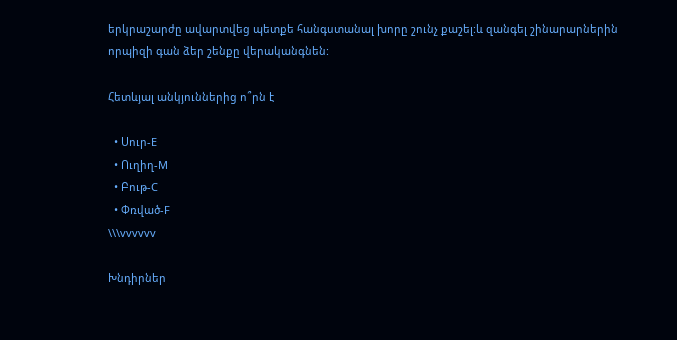երկրաշարժը ավարտվեց պետքե հանգստանալ խորը շունչ քաշել:և զանգել շինարարներին որպիզի գան ձեր շենքը վերականգնեն:

Հետևյալ անկյուններից ո՞րն է

  • Սուր-E
  • Ուղիղ-M
  • Բութ-C
  • Փռված-F
\\\vvvvvv

Խնդիրներ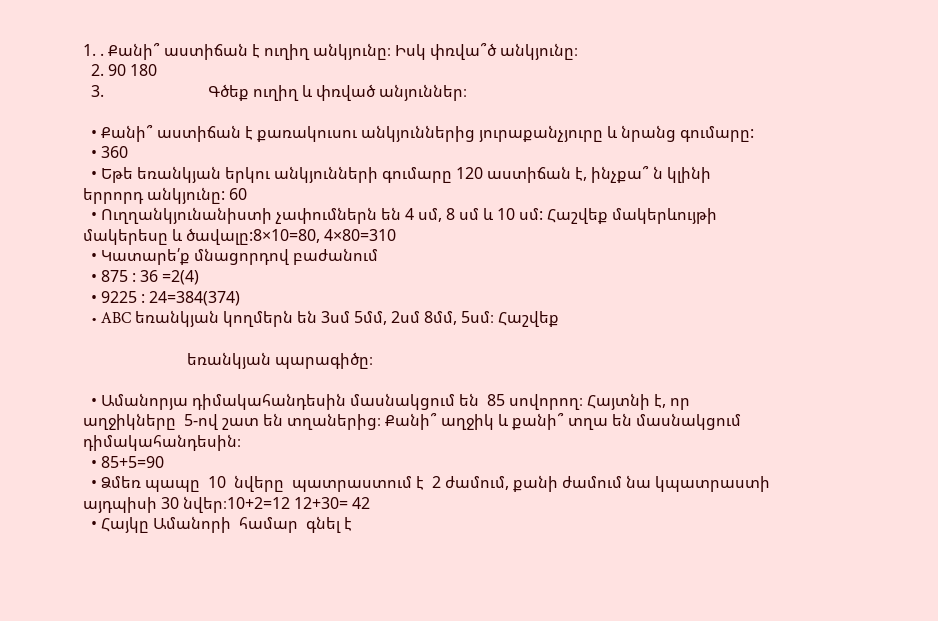1. . Քանի՞ աստիճան է ուղիղ անկյունը։ Իսկ փռվա՞ծ անկյունը։
  2. 90 180
  3.                          Գծեք ուղիղ և փռված անյուններ։

  • Քանի՞ աստիճան է քառակուսու անկյուններից յուրաքանչյուրը և նրանց գումարը:
  • 360
  • Եթե եռանկյան երկու անկյունների գումարը 120 աստիճան է, ինչքա՞ ն կլինի երրորդ անկյունը: 60
  • Ուղղանկյունանիստի չափումներն են 4 սմ, 8 սմ և 10 սմ: Հաշվեք մակերևույթի մակերեսը և ծավալը:8×10=80, 4×80=310
  • Կատարե՛ք մնացորդով բաժանում
  • 875 : 36 =2(4)
  • 9225 : 24=384(374)
  • ABC եռանկյան կողմերն են 3սմ 5մմ, 2սմ 8մմ, 5սմ։ Հաշվեք

                          եռանկյան պարագիծը։

  • Ամանորյա դիմակահանդեսին մասնակցում են  85 սովորող։ Հայտնի է, որ աղջիկները  5-ով շատ են տղաներից։ Քանի՞ աղջիկ և քանի՞ տղա են մասնակցում դիմակահանդեսին։
  • 85+5=90
  • Ձմեռ պապը  10  նվերը  պատրաստում է  2 ժամում, քանի ժամում նա կպատրաստի այդպիսի 30 նվեր։10+2=12 12+30= 42
  • Հայկը Ամանորի  համար  գնել է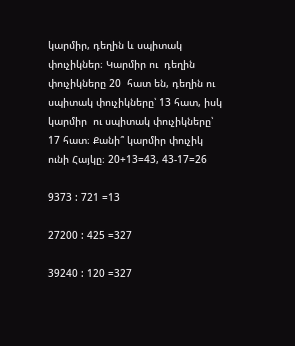կարմիր, դեղին և սպիտակ փուչիկներ։ Կարմիր ու  դեղին  փուչիկները 20  հատ են, դեղին ու սպիտակ փուչիկները՝ 13 հատ, իսկ կարմիր  ու սպիտակ փուչիկները՝ 17 հատ։ Քանի՞ կարմիր փուչիկ ունի Հայկը։ 20+13=43, 43-17=26

9373 : 721 =13

27200 : 425 =327

39240 : 120 =327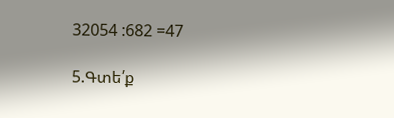32054 :682 =47

5.Գտե՛ք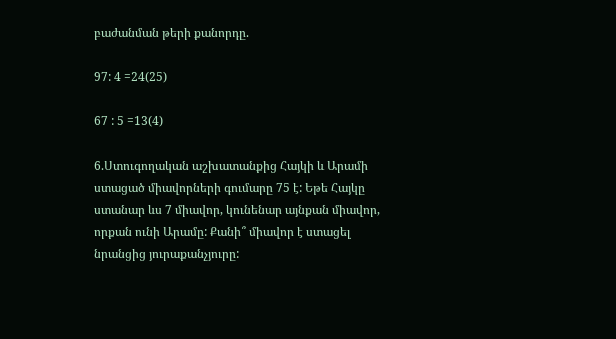բաժանման թերի քանորդը.

97: 4 =24(25)

67 : 5 =13(4)

6.Ստուգողական աշխատանքից Հայկի և Արամի ստացած միավորների գումարը 75 է: Եթե Հայկը ստանար ևս 7 միավոր, կունենար այնքան միավոր, որքան ունի Արամը: Քանի՞ միավոր է ստացել նրանցից յուրաքանչյուրը: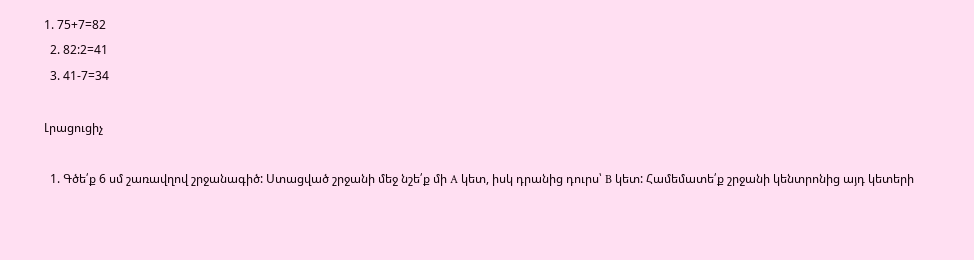1. 75+7=82
  2. 82:2=41
  3. 41-7=34

Լրացուցիչ

  1. Գծե՛ք 6 սմ շառավղով շրջանագիծ: Ստացված շրջանի մեջ նշե՛ք մի A կետ, իսկ դրանից դուրս՝ B կետ: Համեմատե՛ք շրջանի կենտրոնից այդ կետերի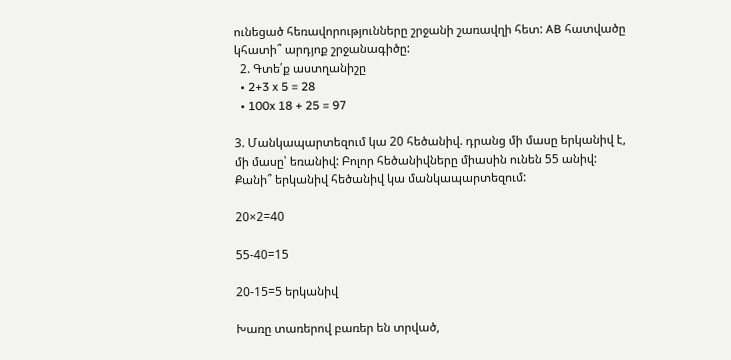ունեցած հեռավորությունները շրջանի շառավղի հետ: AB հատվածը կհատի՞ արդյոք շրջանագիծը:
  2. Գտե՛ք աստղանիշը
  • 2+3 x 5 = 28
  • 100x 18 + 25 = 97

3. Մանկապարտեզում կա 20 հեծանիվ. դրանց մի մասը երկանիվ է, մի մասը՝ եռանիվ: Բոլոր հեծանիվները միասին ունեն 55 անիվ: Քանի՞ երկանիվ հեծանիվ կա մանկապարտեզում:

20×2=40

55-40=15

20-15=5 երկանիվ

Խառը տառերով բառեր են տրված,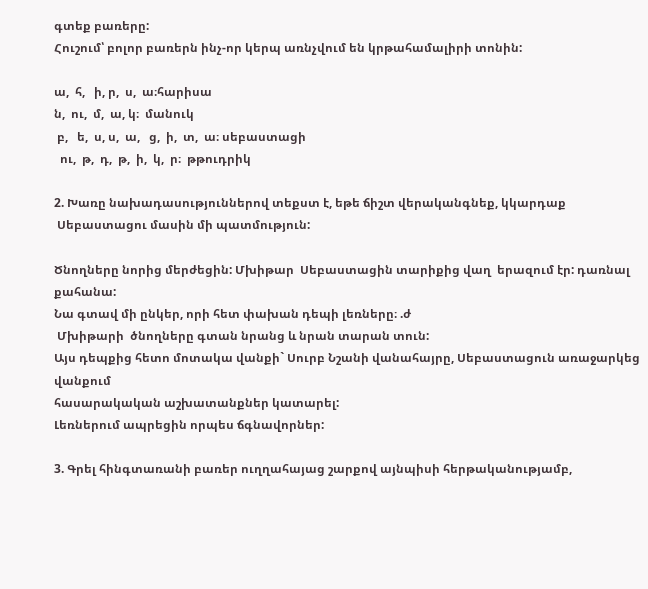գտեք բառերը:
Հուշում՝ բոլոր բառերն ինչ-որ կերպ առնչվում են կրթահամալիրի տոնին:

ա,  հ,   ի, ր,  ս,  ա։հարիսա
ն,  ու,  մ,  ա, կ։  մանուկ
 բ,   ե,  ս, ս,  ա,   ց,  ի,  տ,  ա։ սեբաստացի
  ու,  թ,  դ,  թ,  ի,  կ,  ր։  թթուդրիկ

2. Խառը նախադասություններով տեքստ է, եթե ճիշտ վերականգնեք, կկարդաք
 Սեբաստացու մասին մի պատմություն:

Ծնողները նորից մերժեցին: Մխիթար  Սեբաստացին տարիքից վաղ  երազում էր: դառնալ քահանա:
Նա գտավ մի ընկեր, որի հետ փախան դեպի լեռները։ .ժ
 Մխիթարի  ծնողները գտան նրանց և նրան տարան տուն:
Այս դեպքից հետո մոտակա վանքի` Սուրբ Նշանի վանահայրը, Սեբաստացուն առաջարկեց վանքում
հասարակական աշխատանքներ կատարել:
Լեռներում ապրեցին որպես ճգնավորներ:

3. Գրել հինգտառանի բառեր ուղղահայաց շարքով այնպիսի հերթականությամբ,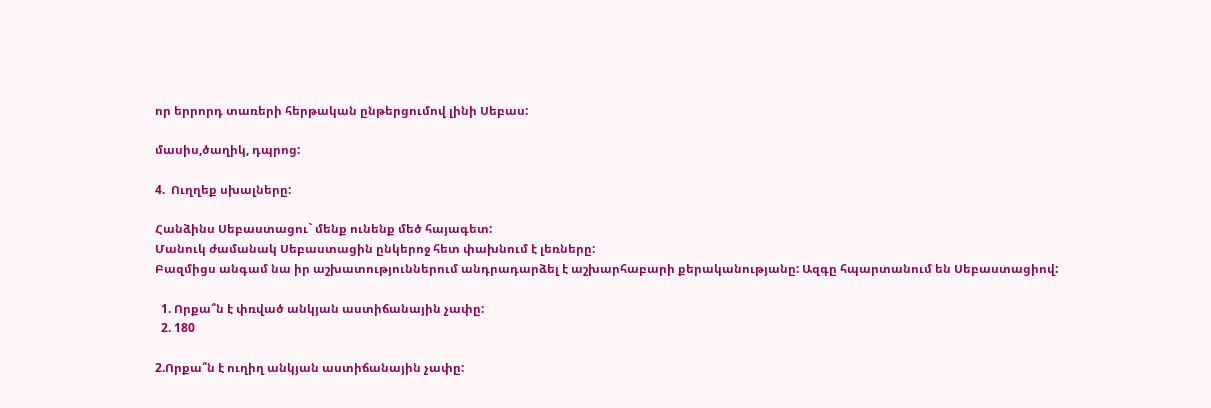որ երրորդ տառերի հերթական ընթերցումով լինի Սեբաս:

մասիս,ծաղիկ, դպրոց:

4.  Ուղղեք սխալները:

Հանձինս Սեբաստացու` մենք ունենք մեծ հայագետ:
Մանուկ ժամանակ Սեբաստացին ընկերոջ հետ փախնում է լեռները:
Բազմիցս անգամ նա իր աշխատություններում անդրադարձել է աշխարհաբարի քերականությանը: Ազգը հպարտանում են Սեբաստացիով:

  1. Որքա՞ն է փռված անկյան աստիճանային չափը:
  2. 180

2.Որքա՞ն է ուղիղ անկյան աստիճանային չափը: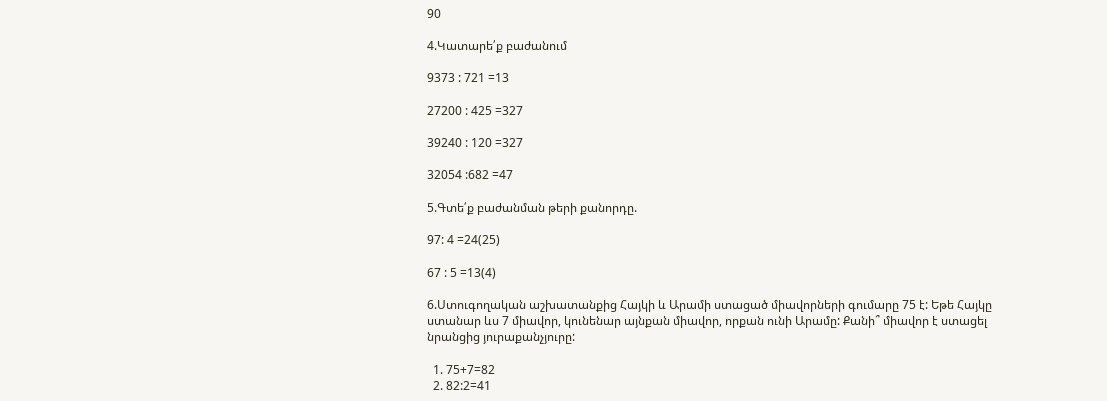90

4.Կատարե՛ք բաժանում

9373 : 721 =13

27200 : 425 =327

39240 : 120 =327

32054 :682 =47

5.Գտե՛ք բաժանման թերի քանորդը.

97: 4 =24(25)

67 : 5 =13(4)

6.Ստուգողական աշխատանքից Հայկի և Արամի ստացած միավորների գումարը 75 է: Եթե Հայկը ստանար ևս 7 միավոր, կունենար այնքան միավոր, որքան ունի Արամը: Քանի՞ միավոր է ստացել նրանցից յուրաքանչյուրը:

  1. 75+7=82
  2. 82:2=41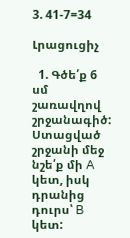3. 41-7=34

Լրացուցիչ

  1. Գծե՛ք 6 սմ շառավղով շրջանագիծ: Ստացված շրջանի մեջ նշե՛ք մի A կետ, իսկ դրանից դուրս՝ B կետ: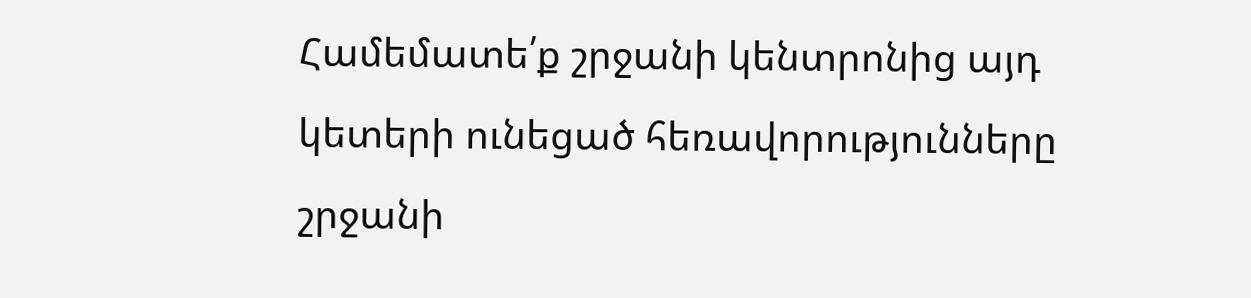Համեմատե՛ք շրջանի կենտրոնից այդ կետերի ունեցած հեռավորությունները շրջանի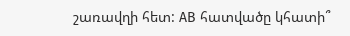շառավղի հետ: AB հատվածը կհատի՞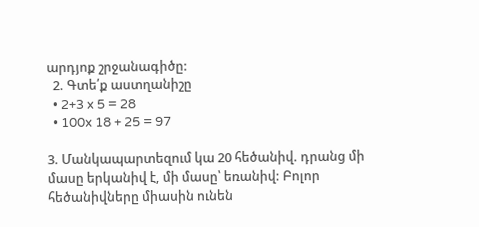արդյոք շրջանագիծը:
  2. Գտե՛ք աստղանիշը
  • 2+3 x 5 = 28
  • 100x 18 + 25 = 97

3. Մանկապարտեզում կա 20 հեծանիվ. դրանց մի մասը երկանիվ է, մի մասը՝ եռանիվ: Բոլոր հեծանիվները միասին ունեն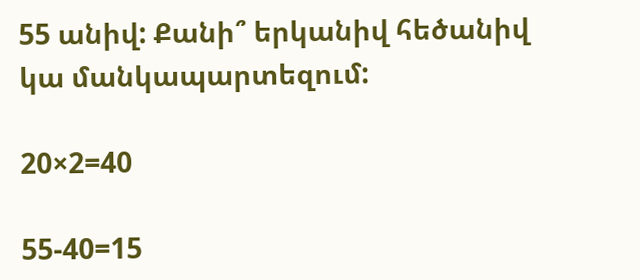55 անիվ: Քանի՞ երկանիվ հեծանիվ կա մանկապարտեզում:

20×2=40

55-40=15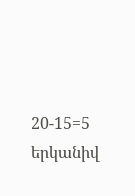20-15=5 երկանիվ